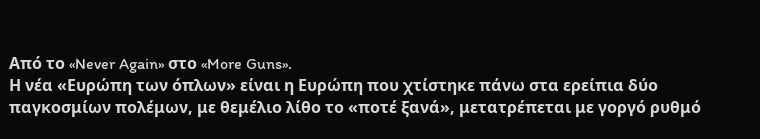Από το «Never Again» στο «More Guns».
Η νέα «Ευρώπη των όπλων» είναι η Ευρώπη που χτίστηκε πάνω στα ερείπια δύο παγκοσμίων πολέμων, με θεμέλιο λίθο το «ποτέ ξανά», μετατρέπεται με γοργό ρυθμό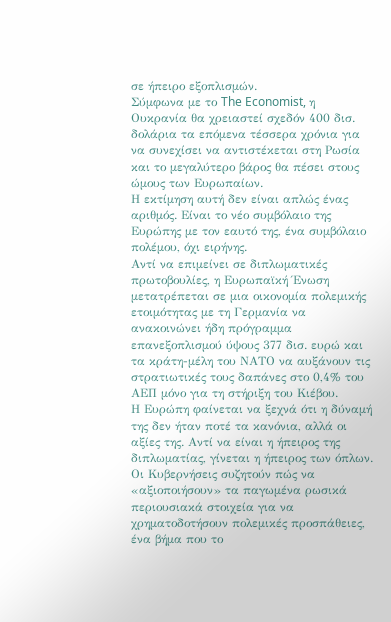σε ήπειρο εξοπλισμών.
Σύμφωνα με το The Economist, η Ουκρανία θα χρειαστεί σχεδόν 400 δισ. δολάρια τα επόμενα τέσσερα χρόνια για να συνεχίσει να αντιστέκεται στη Ρωσία και το μεγαλύτερο βάρος θα πέσει στους ώμους των Ευρωπαίων.
Η εκτίμηση αυτή δεν είναι απλώς ένας αριθμός. Είναι το νέο συμβόλαιο της Ευρώπης με τον εαυτό της, ένα συμβόλαιο πολέμου, όχι ειρήνης.
Αντί να επιμείνει σε διπλωματικές πρωτοβουλίες, η Ευρωπαϊκή Ένωση μετατρέπεται σε μια οικονομία πολεμικής ετοιμότητας με τη Γερμανία να ανακοινώνει ήδη πρόγραμμα επανεξοπλισμού ύψους 377 δισ. ευρώ και τα κράτη-μέλη του ΝΑΤΟ να αυξάνουν τις στρατιωτικές τους δαπάνες στο 0,4% του ΑΕΠ μόνο για τη στήριξη του Κιέβου.
Η Ευρώπη φαίνεται να ξεχνά ότι η δύναμή της δεν ήταν ποτέ τα κανόνια, αλλά οι αξίες της. Αντί να είναι η ήπειρος της διπλωματίας, γίνεται η ήπειρος των όπλων. Οι Κυβερνήσεις συζητούν πώς να «αξιοποιήσουν» τα παγωμένα ρωσικά περιουσιακά στοιχεία για να χρηματοδοτήσουν πολεμικές προσπάθειες, ένα βήμα που το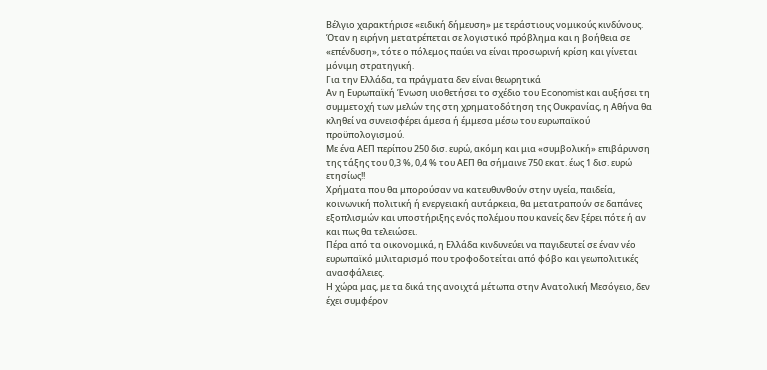Βέλγιο χαρακτήρισε «ειδική δήμευση» με τεράστιους νομικούς κινδύνους.
Όταν η ειρήνη μετατρέπεται σε λογιστικό πρόβλημα και η βοήθεια σε «επένδυση», τότε ο πόλεμος παύει να είναι προσωρινή κρίση και γίνεται μόνιμη στρατηγική.
Για την Ελλάδα, τα πράγματα δεν είναι θεωρητικά
Αν η Ευρωπαϊκή Ένωση υιοθετήσει το σχέδιο του Economist και αυξήσει τη συμμετοχή των μελών της στη χρηματοδότηση της Ουκρανίας, η Αθήνα θα κληθεί να συνεισφέρει άμεσα ή έμμεσα μέσω του ευρωπαϊκού προϋπολογισμού.
Με ένα ΑΕΠ περίπου 250 δισ. ευρώ, ακόμη και μια «συμβολική» επιβάρυνση της τάξης του 0,3 %, 0,4 % του ΑΕΠ θα σήμαινε 750 εκατ. έως 1 δισ. ευρώ ετησίως!!
Χρήματα που θα μπορούσαν να κατευθυνθούν στην υγεία, παιδεία, κοινωνική πολιτική ή ενεργειακή αυτάρκεια, θα μετατραπούν σε δαπάνες εξοπλισμών και υποστήριξης ενός πολέμου που κανείς δεν ξέρει πότε ή αν και πως θα τελειώσει.
Πέρα από τα οικονομικά, η Ελλάδα κινδυνεύει να παγιδευτεί σε έναν νέο ευρωπαϊκό μιλιταρισμό που τροφοδοτείται από φόβο και γεωπολιτικές ανασφάλειες.
Η χώρα μας, με τα δικά της ανοιχτά μέτωπα στην Ανατολική Μεσόγειο, δεν έχει συμφέρον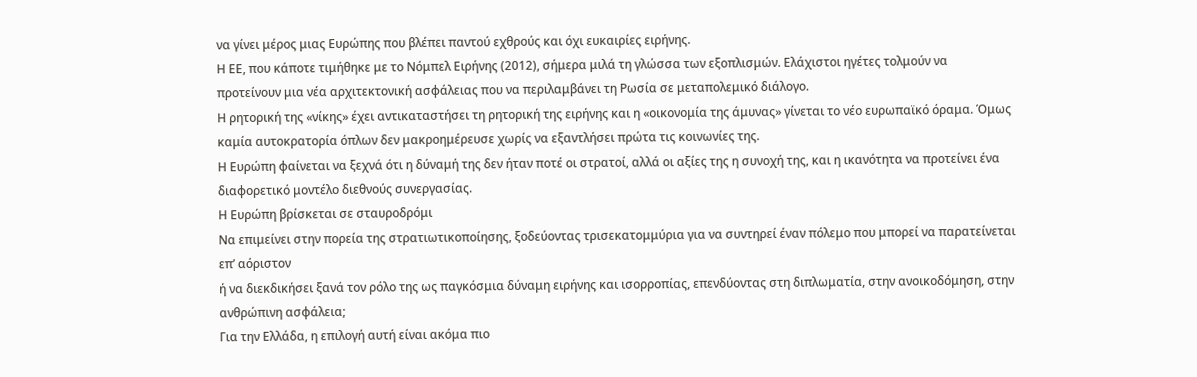να γίνει μέρος μιας Ευρώπης που βλέπει παντού εχθρούς και όχι ευκαιρίες ειρήνης.
Η ΕΕ, που κάποτε τιμήθηκε με το Νόμπελ Ειρήνης (2012), σήμερα μιλά τη γλώσσα των εξοπλισμών. Ελάχιστοι ηγέτες τολμούν να προτείνουν μια νέα αρχιτεκτονική ασφάλειας που να περιλαμβάνει τη Ρωσία σε μεταπολεμικό διάλογο.
Η ρητορική της «νίκης» έχει αντικαταστήσει τη ρητορική της ειρήνης και η «οικονομία της άμυνας» γίνεται το νέο ευρωπαϊκό όραμα. Όμως καμία αυτοκρατορία όπλων δεν μακροημέρευσε χωρίς να εξαντλήσει πρώτα τις κοινωνίες της.
Η Ευρώπη φαίνεται να ξεχνά ότι η δύναμή της δεν ήταν ποτέ οι στρατοί, αλλά οι αξίες της η συνοχή της, και η ικανότητα να προτείνει ένα διαφορετικό μοντέλο διεθνούς συνεργασίας.
Η Ευρώπη βρίσκεται σε σταυροδρόμι
Να επιμείνει στην πορεία της στρατιωτικοποίησης, ξοδεύοντας τρισεκατομμύρια για να συντηρεί έναν πόλεμο που μπορεί να παρατείνεται επ’ αόριστον
ή να διεκδικήσει ξανά τον ρόλο της ως παγκόσμια δύναμη ειρήνης και ισορροπίας, επενδύοντας στη διπλωματία, στην ανοικοδόμηση, στην ανθρώπινη ασφάλεια;
Για την Ελλάδα, η επιλογή αυτή είναι ακόμα πιο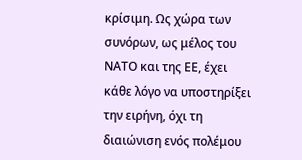κρίσιμη. Ως χώρα των συνόρων, ως μέλος του ΝΑΤΟ και της ΕΕ, έχει κάθε λόγο να υποστηρίξει την ειρήνη, όχι τη διαιώνιση ενός πολέμου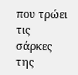που τρώει τις σάρκες της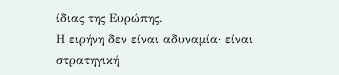ίδιας της Ευρώπης.
Η ειρήνη δεν είναι αδυναμία· είναι στρατηγική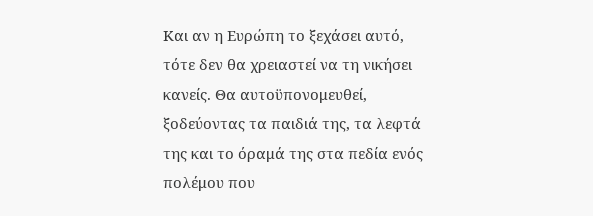Και αν η Ευρώπη το ξεχάσει αυτό, τότε δεν θα χρειαστεί να τη νικήσει κανείς. Θα αυτοϋπονομευθεί, ξοδεύοντας τα παιδιά της, τα λεφτά της και το όραμά της στα πεδία ενός πολέμου που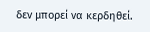δεν μπορεί να κερδηθεί.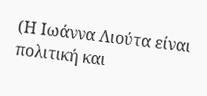(Η Ιωάννα Λιούτα είναι πολιτική και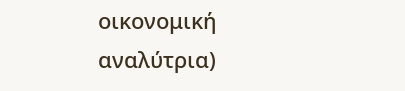οικονομική αναλύτρια)